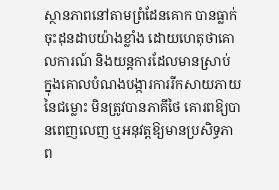ស្ថានភាពនៅតាមព្រំដែនគោក បានធ្លាក់ចុះដុនដាបយ៉ាងខ្លាំង ដោយហេតុថាគោលការណ៍ និងយន្តការដែលមានស្រាប់ ក្នុងគោលបំណងបង្ការការរីកសាយភាយនៃជម្លោះ មិនត្រូវបានភាគីថៃ គោរពឱ្យបានពេញលេញ ឬអនុវត្តឱ្យមានប្រសិទ្ធភាព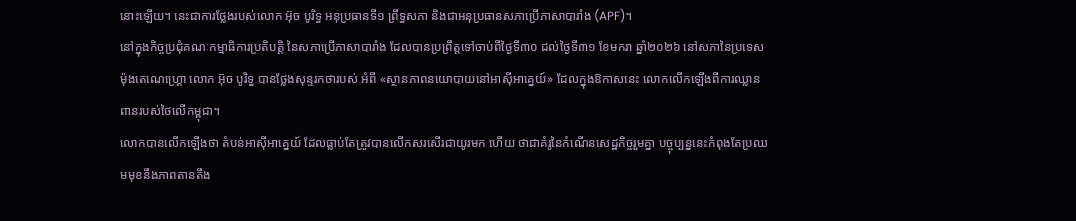នោះឡើយ។ នេះជាការថ្លែងរបស់លោក អ៊ុច បូរិទ្ធ អនុប្រធានទី១ ព្រឹទ្ធសភា និងជាអនុប្រធានសភាប្រើភាសាបារាំង (APF)។
នៅក្នុងកិច្ចប្រជុំគណៈកម្មាធិការប្រតិបត្តិ នៃសភាប្រើភាសាបារាំង ដែលបានប្រព្រឹត្តទៅចាប់ពីថ្ងៃទី៣០ ដល់ថ្ងៃទី៣១ ខែមករា ឆ្នាំ២០២៦ នៅសភានៃប្រទេសម៉ុងតេណេហ្គ្រោ លោក អ៊ុច បូរិទ្ធ បានថ្លែងសុន្ទរកថារបស់ អំពី «ស្ថានភាពនយោបាយនៅអាស៊ីអាគ្នេយ៍» ដែលក្នុងឱកាសនេះ លោកលើកឡើងពីការឈ្លានពានរបស់ថៃលើកម្ពុជា។
លោកបានលើកឡើងថា តំបន់អាស៊ីអាគ្នេយ៍ ដែលធ្លាប់តែត្រូវបានលើកសរសើរជាយូរមក ហើយ ថាជាគំរូនៃកំណើនសេដ្ឋកិច្ចរួមគ្នា បច្ចុប្បន្ននេះកំពុងតែប្រឈមមុខនឹងភាពតានតឹង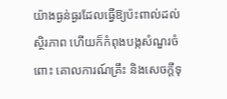យ៉ាងធ្ងន់ធ្ងរដែលធ្វើឱ្យប៉ះពាល់ដល់ស្ថិរភាព ហើយក៏កំពុងបង្កសំណួរចំពោះ គោលការណ៍គ្រឹះ និងសេចក្តីទុ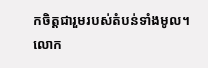កចិត្តជារួមរបស់តំបន់ទាំងមូល។
លោក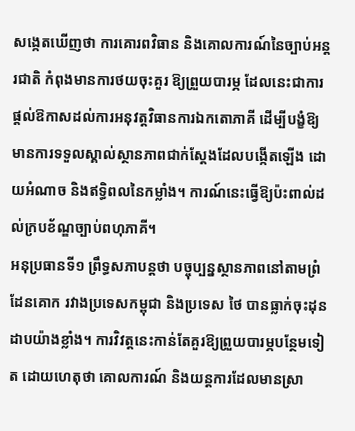សង្កេតឃើញថា ការគោរពវិធាន និងគោលការណ៍នៃច្បាប់អន្តរជាតិ កំពុងមានការថយចុះគួរ ឱ្យព្រួយបារម្ភ ដែលនេះជាការផ្តល់ឱកាសដល់ការអនុវត្តវិធានការឯកតោភាគី ដើម្បីបង្ខំឱ្យមានការទទួលស្គាល់ស្ថានភាពជាក់ស្តែងដែលបង្កើតឡើង ដោយអំណាច និងឥទ្ធិពលនៃកម្លាំង។ ការណ៍នេះធ្វើឱ្យប៉ះពាល់ដល់ក្របខ័ណ្ឌច្បាប់ពហុភាគី។
អនុប្រធានទី១ ព្រឹទ្ធសភាបន្តថា បច្ចុប្បន្នស្ថានភាពនៅតាមព្រំដែនគោក រវាងប្រទេសកម្ពុជា និងប្រទេស ថៃ បានធ្លាក់ចុះដុនដាបយ៉ាងខ្លាំង។ ការវិវត្តនេះកាន់តែគួរឱ្យព្រួយបារម្ភបន្ថែមទៀត ដោយហេតុថា គោលការណ៍ និងយន្តការដែលមានស្រា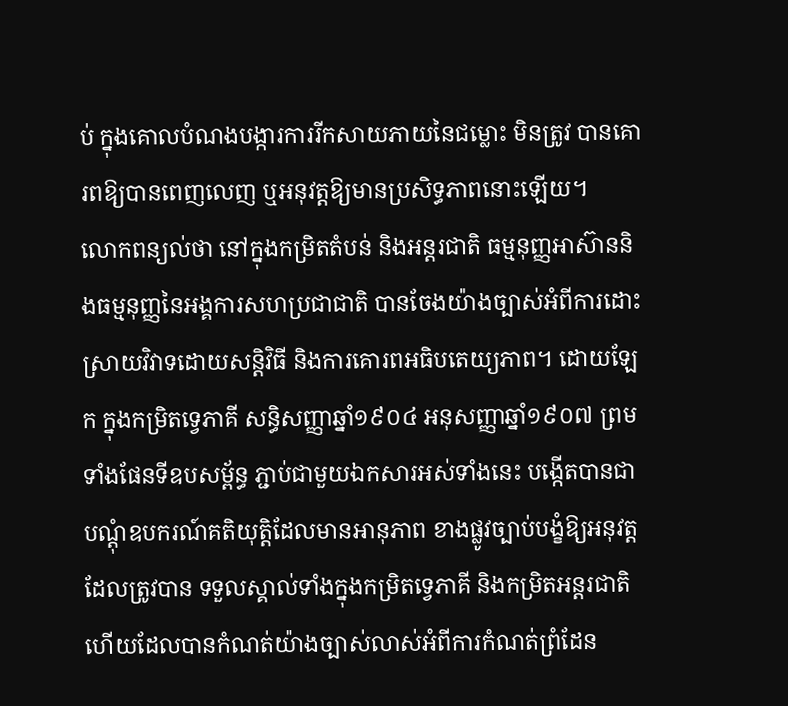ប់ ក្នុងគោលបំណងបង្ការការរីកសាយភាយនៃជម្លោះ មិនត្រូវ បានគោរពឱ្យបានពេញលេញ ឬអនុវត្តឱ្យមានប្រសិទ្ធភាពនោះឡើយ។
លោកពន្យល់ថា នៅក្នុងកម្រិតតំបន់ និងអន្តរជាតិ ធម្មនុញ្ញអាស៊ាននិងធម្មនុញ្ញនៃអង្គការសហប្រជាជាតិ បានចែងយ៉ាងច្បាស់អំពីការដោះស្រាយវិវាទដោយសន្តិវិធី និងការគោរពអធិបតេយ្យភាព។ ដោយឡែក ក្នុងកម្រិតទ្វេភាគី សន្ធិសញ្ញាឆ្នាំ១៩០៤ អនុសញ្ញាឆ្នាំ១៩០៧ ព្រមទាំងផែនទីឧបសម្ព័ន្ធ ភ្ជាប់ជាមួយឯកសារអស់ទាំងនេះ បង្កើតបានជាបណ្តុំឧបករណ៍គតិយុត្តិដែលមានអានុភាព ខាងផ្លូវច្បាប់បង្ខំឱ្យអនុវត្ត ដែលត្រូវបាន ទទួលស្គាល់ទាំងក្នុងកម្រិតទ្វេភាគី និងកម្រិតអន្តរជាតិ ហើយដែលបានកំណត់យ៉ាងច្បាស់លាស់អំពីការកំណត់ព្រំដែន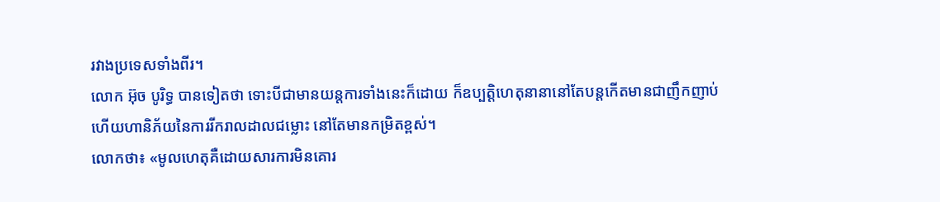រវាងប្រទេសទាំងពីរ។
លោក អ៊ុច បូរិទ្ធ បានទៀតថា ទោះបីជាមានយន្តការទាំងនេះក៏ដោយ ក៏ឧប្បត្តិហេតុនានានៅតែបន្តកើតមានជាញឹកញាប់ ហើយហានិភ័យនៃការរីករាលដាលជម្លោះ នៅតែមានកម្រិតខ្ពស់។
លោកថា៖ «មូលហេតុគឺដោយសារការមិនគោរ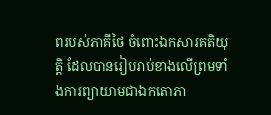ពរបស់ភាគីថៃ ចំពោះឯកសារគតិយុត្តិ ដែលបានរៀបរាប់ខាងលើព្រមទាំងការព្យាយាមជាឯកតោភា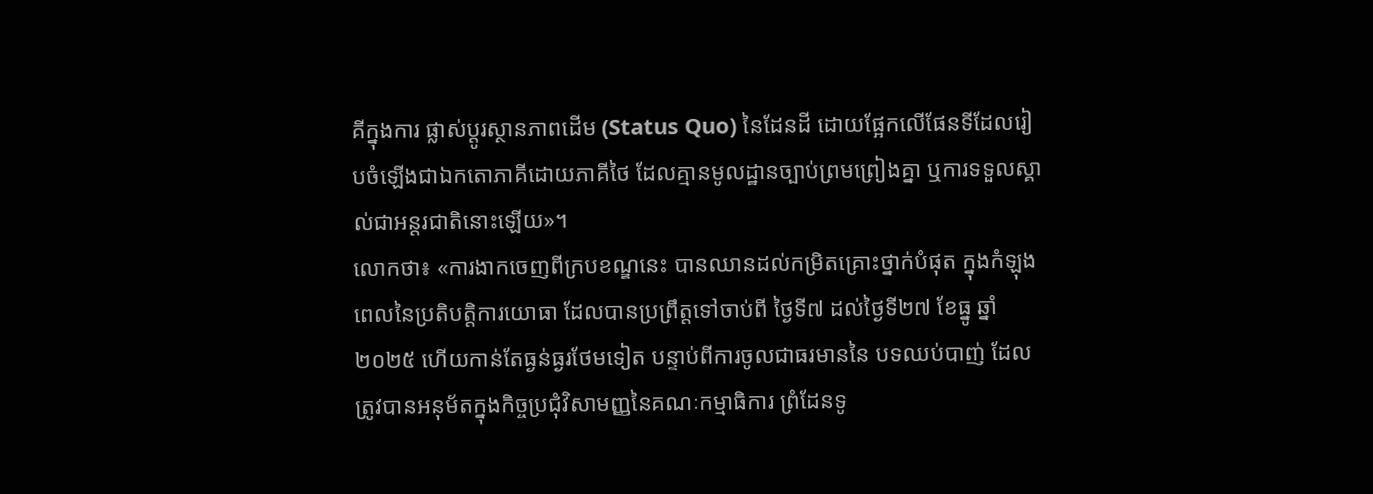គីក្នុងការ ផ្លាស់ប្តូរស្ថានភាពដើម (Status Quo) នៃដែនដី ដោយផ្អែកលើផែនទីដែលរៀបចំឡើងជាឯកតោភាគីដោយភាគីថៃ ដែលគ្មានមូលដ្ឋានច្បាប់ព្រមព្រៀងគ្នា ឬការទទួលស្គាល់ជាអន្តរជាតិនោះឡើយ»។
លោកថា៖ «ការងាកចេញពីក្របខណ្ឌនេះ បានឈានដល់កម្រិតគ្រោះថ្នាក់បំផុត ក្នុងកំឡុងពេលនៃប្រតិបត្តិការយោធា ដែលបានប្រព្រឹត្តទៅចាប់ពី ថ្ងៃទី៧ ដល់ថ្ងៃទី២៧ ខែធ្នូ ឆ្នាំ២០២៥ ហើយកាន់តែធ្ងន់ធ្ងរថែមទៀត បន្ទាប់ពីការចូលជាធរមាននៃ បទឈប់បាញ់ ដែលត្រូវបានអនុម័តក្នុងកិច្ចប្រជុំវិសាមញ្ញនៃគណៈកម្មាធិការ ព្រំដែនទូ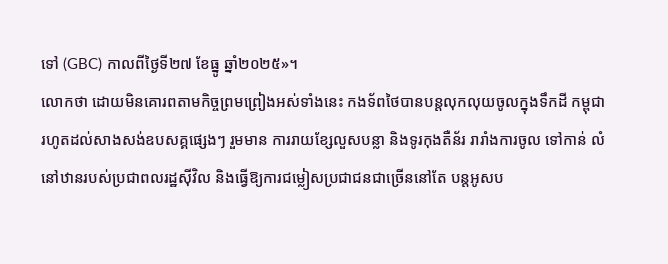ទៅ (GBC) កាលពីថ្ងៃទី២៧ ខែធ្នូ ឆ្នាំ២០២៥»។
លោកថា ដោយមិនគោរពតាមកិច្ចព្រមព្រៀងអស់ទាំងនេះ កងទ័ពថៃបានបន្តលុកលុយចូលក្នុងទឹកដី កម្ពុជា រហូតដល់សាងសង់ឧបសគ្គផ្សេងៗ រួមមាន ការរាយខ្សែលួសបន្លា និងទូរកុងតឺន័រ រារាំងការចូល ទៅកាន់ លំនៅឋានរបស់ប្រជាពលរដ្ឋស៊ីវិល និងធ្វើឱ្យការជម្លៀសប្រជាជនជាច្រើននៅតែ បន្តអូសប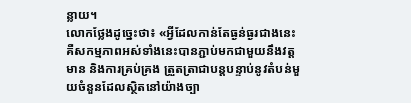ន្លាយ។
លោកថ្លែងដូច្នេះថា៖ «អ្វីដែលកាន់តែធ្ងន់ធ្ងរជាងនេះ គឺសកម្មភាពអស់ទាំងនេះបានភ្ជាប់មកជាមួយនឹងវត្តមាន និងការគ្រប់គ្រង ត្រួតត្រាជាបន្តបន្ទាប់នូវតំបន់មួយចំនួនដែលស្ថិតនៅយ៉ាងច្បា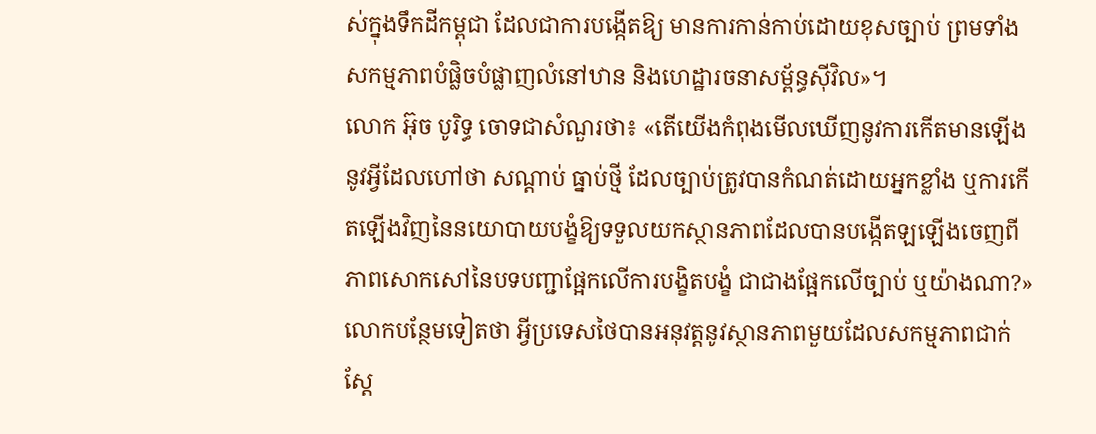ស់ក្នុងទឹកដីកម្ពុជា ដែលជាការបង្កើតឱ្យ មានការកាន់កាប់ដោយខុសច្បាប់ ព្រមទាំងសកម្មភាពបំផ្លិចបំផ្លាញលំនៅឋាន និងហេដ្ឋារចនាសម្ព័ន្ធស៊ីវិល»។
លោក អ៊ុច បូរិទ្ធ ចោទជាសំណួរថា៖ «តើយើងកំពុងមើលឃើញនូវការកើតមានឡើងនូវអ្វីដែលហៅថា សណ្តាប់ ធ្នាប់ថ្មី ដែលច្បាប់ត្រូវបានកំណត់ដោយអ្នកខ្លាំង ឬការកើតឡើងវិញនៃនយោបាយបង្ខំឱ្យទទួលយកស្ថានភាពដែលបានបង្កើតឡឡើងចេញពីភាពសោកសៅនៃបទបញ្ជាផ្អែកលើការបង្ខិតបង្ខំ ជាជាងផ្អែកលើច្បាប់ ឬយ៉ាងណា?»
លោកបន្ថែមទៀតថា អ្វីប្រទេសថៃបានអនុវត្តនូវស្ថានភាពមួយដែលសកម្មភាពជាក់ស្ដែ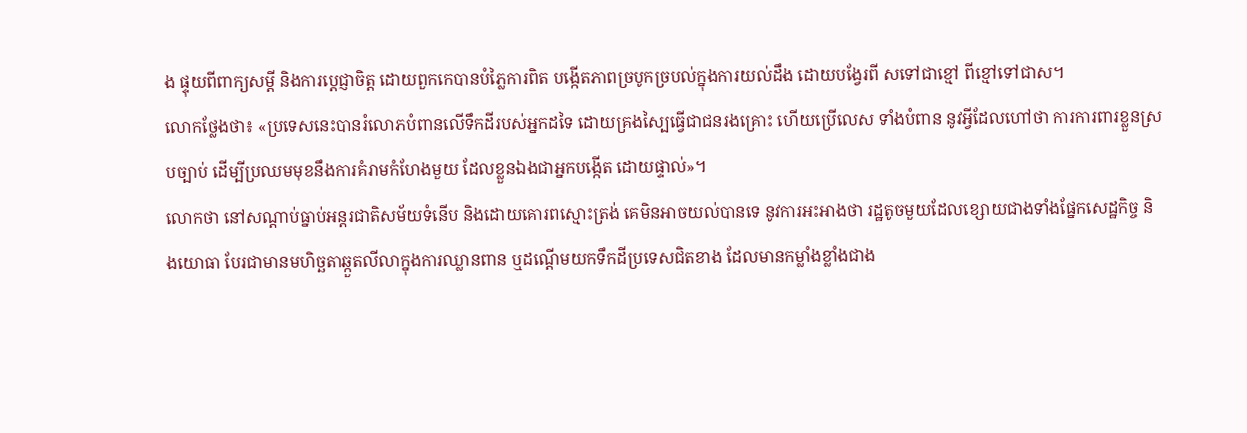ង ផ្ទុយពីពាក្យសម្ដី និងការប្ដេជ្ញាចិត្ត ដោយពួកកេបានបំភ្លៃការពិត បង្កើតភាពច្របូកច្របល់ក្នុងការយល់ដឹង ដោយបង្វែរពី សទៅជាខ្មៅ ពីខ្មៅទៅជាស។
លោកថ្លែងថា៖ «ប្រទេសនេះបានរំលោភបំពានលើទឹកដីរបស់អ្នកដទៃ ដោយគ្រងស្បៃធ្វើជាជនរងគ្រោះ ហើយប្រើលេស ទាំងបំពាន នូវអ្វីដែលហៅថា ការការពារខ្លួនស្របច្បាប់ ដើម្បីប្រឈមមុខនឹងការគំរាមកំហែងមួយ ដែលខ្លួនឯងជាអ្នកបង្កើត ដោយផ្ទាល់»។
លោកថា នៅសណ្តាប់ធ្នាប់អន្តរជាតិសម័យទំនើប និងដោយគោរពស្មោះត្រង់ គេមិនអាចយល់បានទេ នូវការអះអាងថា រដ្ឋតូចមួយដែលខ្សោយជាងទាំងផ្នែកសេដ្ឋកិច្ច និងយោធា បែរជាមានមហិច្ឆតាឆ្កួតលីលាក្នុងការឈ្លានពាន ឬដណ្តើមយកទឹកដីប្រទេសជិតខាង ដែលមានកម្លាំងខ្លាំងជាង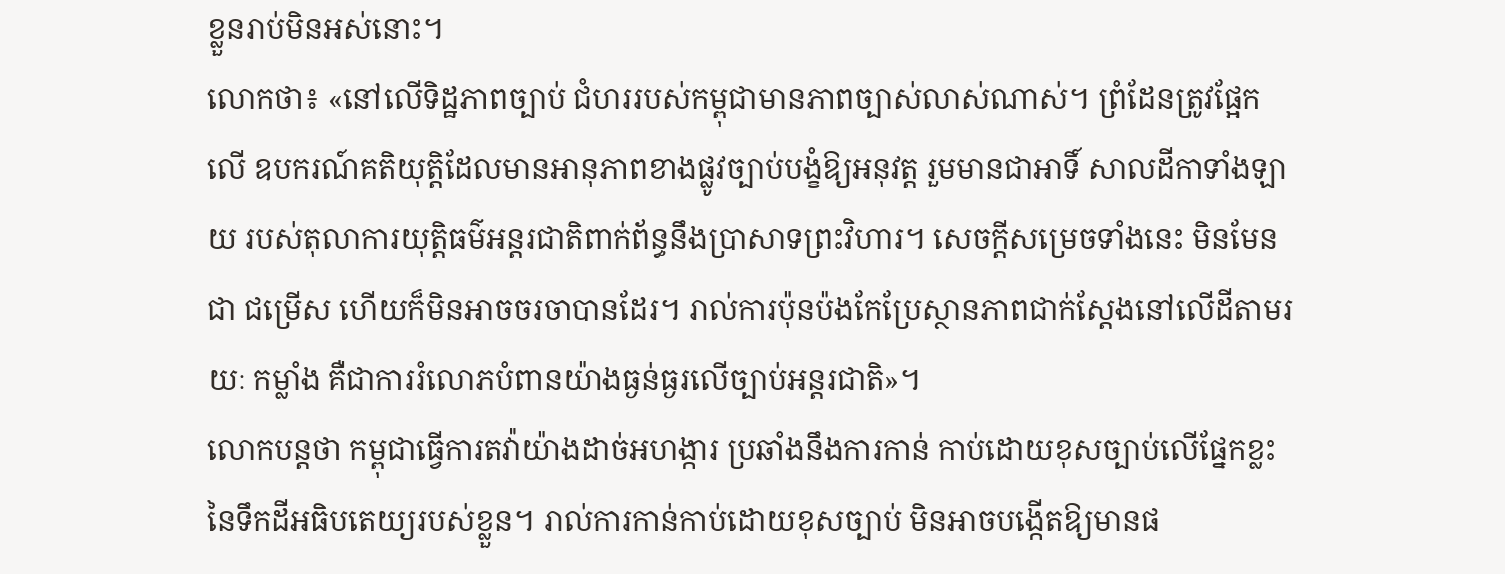ខ្លួនរាប់មិនអស់នោះ។
លោកថា៖ «នៅលើទិដ្ឋភាពច្បាប់ ជំហររបស់កម្ពុជាមានភាពច្បាស់លាស់ណាស់។ ព្រំដែនត្រូវផ្អែកលើ ឧបករណ៍គតិយុត្តិដែលមានអានុភាពខាងផ្លូវច្បាប់បង្ខំឱ្យអនុវត្ត រួមមានជាអាទិ៍ សាលដីកាទាំងឡាយ របស់តុលាការយុត្តិធម៌អន្តរជាតិពាក់ព័ន្ធនឹងប្រាសាទព្រះវិហារ។ សេចក្តីសម្រេចទាំងនេះ មិនមែនជា ជម្រើស ហើយក៏មិនអាចចរចាបានដែរ។ រាល់ការប៉ុនប៉ងកែប្រែស្ថានភាពជាក់ស្តែងនៅលើដីតាមរយៈ កម្លាំង គឺជាការរំលោភបំពានយ៉ាងធ្ងន់ធ្ងរលើច្បាប់អន្តរជាតិ»។
លោកបន្តថា កម្ពុជាធ្វើការតវ៉ាយ៉ាងដាច់អហង្ការ ប្រឆាំងនឹងការកាន់ កាប់ដោយខុសច្បាប់លើផ្នែកខ្លះនៃទឹកដីអធិបតេយ្យរបស់ខ្លួន។ រាល់ការកាន់កាប់ដោយខុសច្បាប់ មិនអាចបង្កើតឱ្យមានផ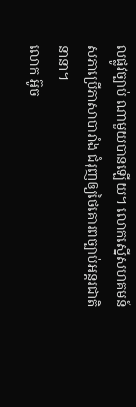លផ្លូវច្បាប់ ណាមួយបានឡើយ។ លោកស្នើសហគមន៍សភាប្រើភាសាបារាំង ជំរុញឲ្យថៃគោរពច្បាប់អន្តរជាតិនានា។
លោក អ៊ូច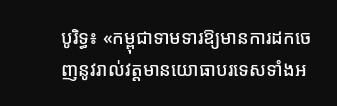បូរិទ្ធ៖ «កម្ពុជាទាមទារឱ្យមានការដកចេញនូវរាល់វត្តមានយោធាបរទេសទាំងអ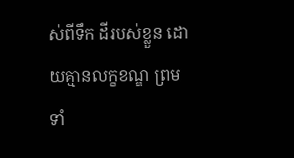ស់ពីទឹក ដីរបស់ខ្លួន ដោយគ្មានលក្ខខណ្ឌ ព្រមទាំ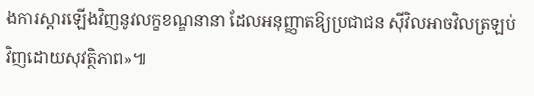ងការស្តារឡើងវិញនូវលក្ខខណ្ឌនានា ដែលអនុញ្ញាតឱ្យប្រជាជន ស៊ីវិលអាចវិលត្រឡប់វិញដោយសុវត្ថិភាព»៕